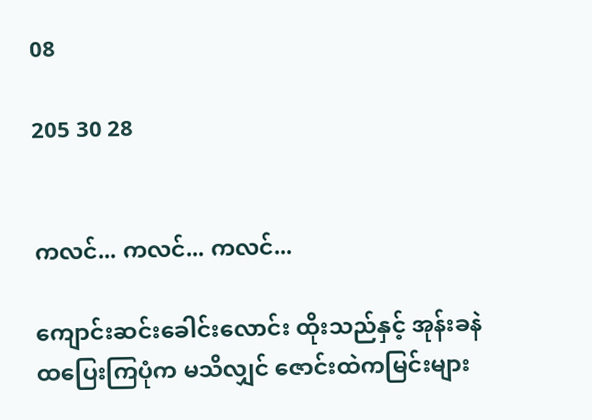08

205 30 28


ကလင်... ကလင်... ကလင်...

ကျောင်းဆင်းခေါင်းလောင်း ထိုးသည်နှင့် အုန်းခနဲထပြေးကြပုံက မသိလျှင် ဇောင်းထဲကမြင်းများ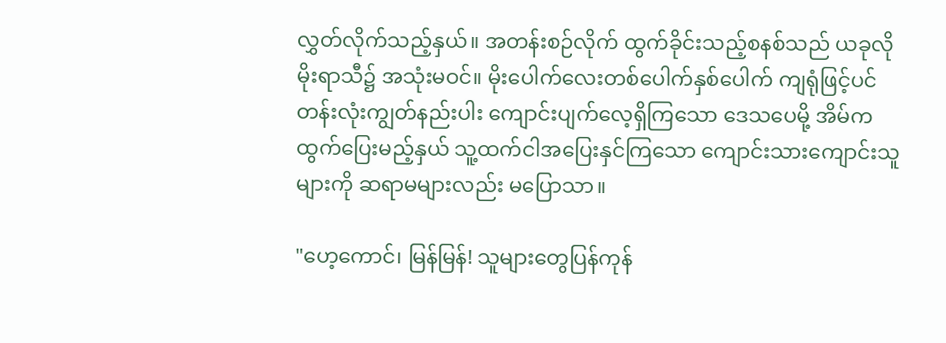လွှတ်လိုက်သည့်နှယ်။ အတန်းစဉ်လိုက် ထွက်ခိုင်းသည့်စနစ်သည် ယခုလိုမိုးရာသီ၌ အသုံးမဝင်။ မိုးပေါက်လေးတစ်ပေါက်နှစ်ပေါက် ကျရုံဖြင့်ပင် တန်းလုံးကျွတ်နည်းပါး ကျောင်းပျက်လေ့ရှိကြသော ဒေသပေမို့ အိမ်ကထွက်ပြေးမည့်နှယ် သူ့ထက်ငါအပြေးနှင်ကြသော ကျောင်းသားကျောင်းသူများကို ဆရာမများလည်း မပြောသာ။

"ဟေ့ကောင်၊ မြန်မြန်! သူများတွေပြန်ကုန်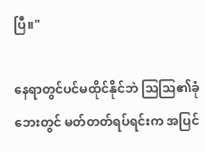ပြီ။"

နေရာတွင်ပင်မထိုင်နိုင်ဘဲ သြသြ၏ခုံဘေးတွင် မတ်တတ်ရပ်ရင်းက အပြင်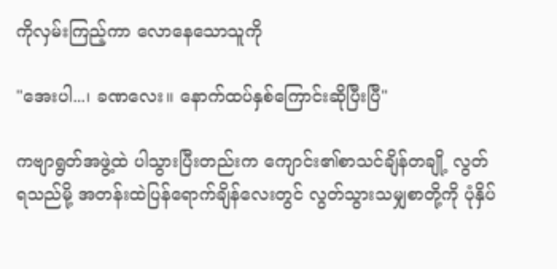ကိုလှမ်းကြည့်ကာ လောနေသောသူကို

"အေးပါ...၊ ခဏလေး။ နောက်ထပ်နှစ်ကြောင်းဆိုပြီးပြီ"

ကဗျာရွတ်အဖွဲ့ထဲ ပါသွားပြီးတည်းက ကျောင်း၏စာသင်ချိန်တချို့ လွတ်ရသည်မို့ အတန်းထဲပြန်ရောက်ချိန်လေးတွင် လွတ်သွားသမျှစာတို့ကို ပုံနှိပ်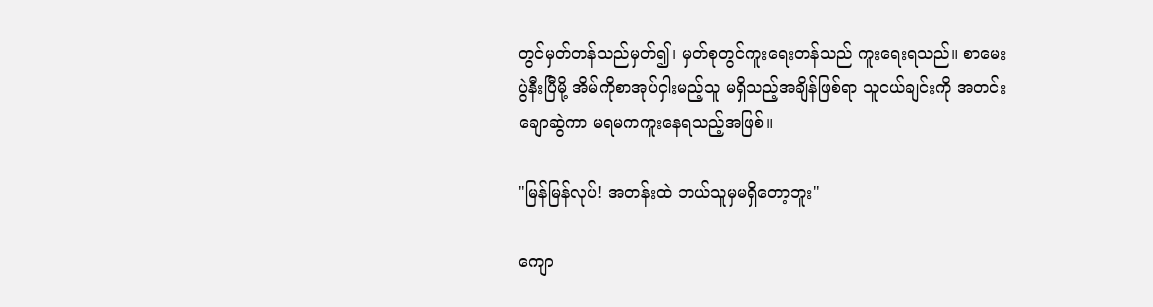တွင်မှတ်တန်သည်မှတ်၍၊ မှတ်စုတွင်ကူးရေးတန်သည် ကူးရေးရသည်။ စာမေးပွဲနီးပြီမို့ အိမ်ကိုစာအုပ်ငှါးမည့်သူ မရှိသည့်အချိန်ဖြစ်ရာ သူငယ်ချင်းကို အတင်းချောဆွဲကာ မရမကကူးနေရသည့်အဖြစ်။

"မြန်မြန်လုပ်! အတန်းထဲ ဘယ်သူမှမရှိတော့ဘူး"

ကျော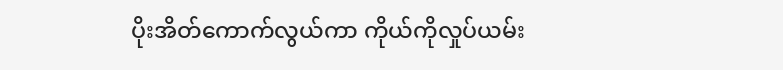ပိုးအိတ်ကောက်လွယ်ကာ ကိုယ်ကိုလှုပ်ယမ်း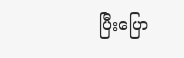ပြီးပြော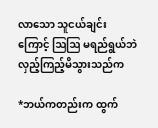လာသော သူငယ်ချင်းကြောင့် ဩဩ မရည်ရွယ်ဘဲလှည့်ကြည့်မိသွားသည်က

*ဘယ်ကတည်းက ထွက်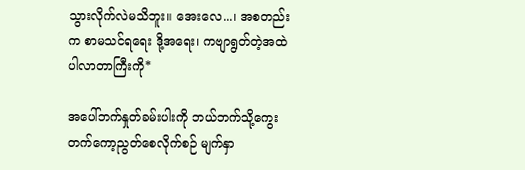သွားလိုက်လဲမသိဘူး။ အေးလေ...၊ အစတည်းက စာမသင်ရရေး ဒို့အရေး၊ ကဗျာရွတ်တဲ့အထဲပါလာတာကြီးကို*

အပေါ်ဘက်နှုတ်ခမ်းပါးကို ဘယ်ဘက်သို့ကွေးတက်ကော့ညွတ်စေလိုက်စဉ် မျက်နှာ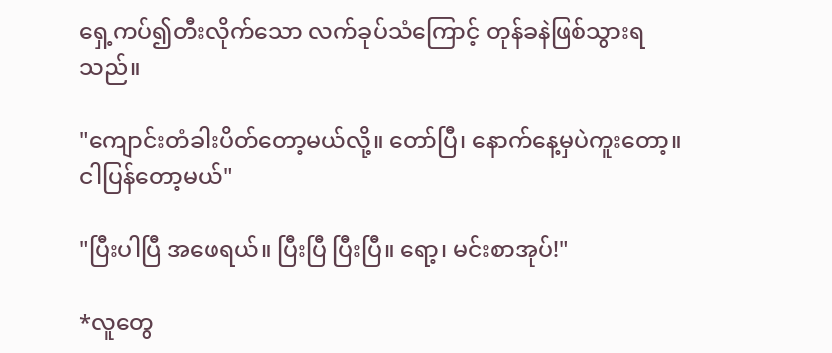ရှေ့ကပ်၍တီးလိုက်သော လက်ခုပ်သံကြောင့် တုန်ခနဲဖြစ်သွားရသည်။

"ကျောင်းတံခါးပိတ်တော့မယ်လို့။ တော်ပြီ၊ နောက်နေ့မှပဲကူးတော့။ ငါပြန်တော့မယ်"

"ပြီးပါပြီ အဖေရယ်။ ပြီးပြီ ပြီးပြီ။ ရော့၊ မင်းစာအုပ်!"

*လူတွေ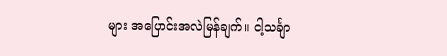များ အပြောင်းအလဲမြန်ချက်။ ငါ့သင်္ချာ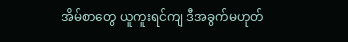အိမ်စာတွေ ယူကူးရင်ကျ ဒီအခွက်မဟုတ်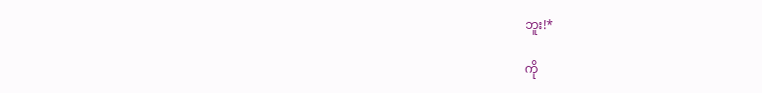ဘူး!*

ကို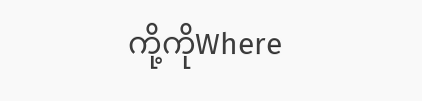ကို့ကိုWhere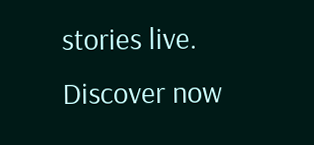stories live. Discover now